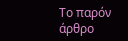Το παρόν άρθρο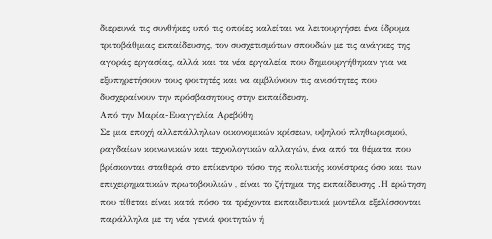διερευνά τις συνθήκες υπό τις οποίες καλείται να λειτουργήσει ένα ίδρυμα τριτοβάθμιας εκπαίδευσης, τον συσχετισμότων σπουδών με τις ανάγκες της αγοράς εργασίας, αλλά και τα νέα εργαλεία που δημιουργήθηκαν για να εξυπηρετήσουν τους φοιτητές και να αμβλύνουν τις ανισότητες που δυσχεραίνουν την πρόσβασητους στην εκπαίδευση.
Από την Μαρία-Ευαγγελία Αρεβύθη
Σε μια εποχή αλλεπάλληλων οικονομικών κρίσεων, υψηλού πληθωρισμού, ραγδαίων κοινωνικών και τεχνολογικών αλλαγών, ένα από τα θέματα που βρίσκονται σταθερά στο επίκεντρο τόσο της πολιτικής κονίστρας όσο και των επιχειρηματικών πρωτοβουλιών , είναι το ζήτημα της εκπαίδευσης .Η ερώτηση που τίθεται είναι κατά πόσο τα τρέχοντα εκπαιδευτικά μοντέλα εξελίσσονται παράλληλα με τη νέα γενιά φοιτητών ή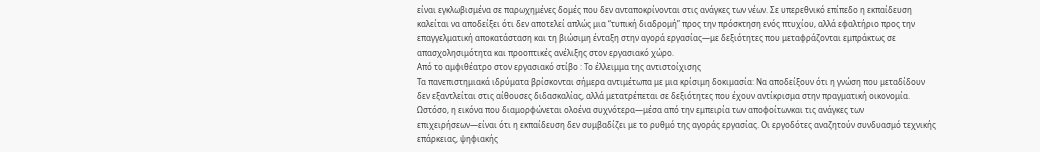είναι εγκλωβισμένα σε παρωχημένες δομές που δεν ανταποκρίνονται στις ανάγκες των νέων. Σε υπερεθνικό επίπεδο η εκπαίδευση καλείται να αποδείξει ότι δεν αποτελεί απλώς μια “τυπική διαδρομή” προς την πρόσκτηση ενός πτυχίου, αλλά εφαλτήριο προς την επαγγελματική αποκατάσταση και τη βιώσιμη ένταξη στην αγορά εργασίας—με δεξιότητες που μεταφράζονται εμπράκτως σε απασχολησιμότητα και προοπτικές ανέλιξης στον εργασιακό χώρο.
Από το αμφιθέατρο στον εργασιακό στίβο : Το έλλειμμα της αντιστοίχισης
Τα πανεπιστημιακά ιδρύματα βρίσκονται σήμερα αντιμέτωπα με μια κρίσιμη δοκιμασία: Να αποδείξουν ότι η γνώση που μεταδίδουν δεν εξαντλείται στις αίθουσες διδασκαλίας, αλλά μετατρέπεται σε δεξιότητες που έχουν αντίκρισμα στην πραγματική οικονομία. Ωστόσο, η εικόνα που διαμορφώνεται ολοένα συχνότερα—μέσα από την εμπειρία των αποφοίτωνκαι τις ανάγκες των επιχειρήσεων—είναι ότι η εκπαίδευση δεν συμβαδίζει με το ρυθμό της αγοράς εργασίας. Οι εργοδότες αναζητούν συνδυασμό τεχνικής επάρκειας, ψηφιακής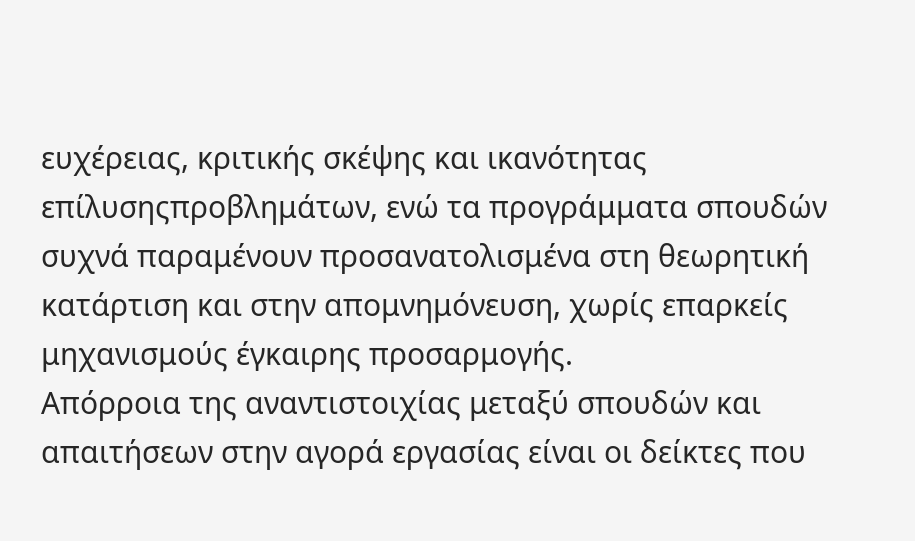ευχέρειας, κριτικής σκέψης και ικανότητας επίλυσηςπροβλημάτων, ενώ τα προγράμματα σπουδών συχνά παραμένουν προσανατολισμένα στη θεωρητική κατάρτιση και στην απομνημόνευση, χωρίς επαρκείς μηχανισμούς έγκαιρης προσαρμογής.
Απόρροια της αναντιστοιχίας μεταξύ σπουδών και απαιτήσεων στην αγορά εργασίας είναι οι δείκτες που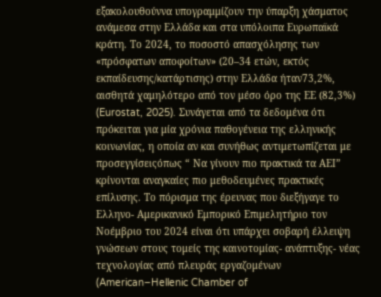εξακολουθούννα υπογραμμίζουν την ύπαρξη χάσματος ανάμεσα στην Ελλάδα και στα υπόλοιπα Ευρωπαϊκά κράτη. Το 2024, το ποσοστό απασχόλησης των «πρόσφατων αποφοίτων» (20–34 ετών, εκτός εκπαίδευσης/κατάρτισης) στην Ελλάδα ήταν73,2%, αισθητά χαμηλότερο από τον μέσο όρο της ΕΕ (82,3%) (Eurostat, 2025). Συνάγεται από τα δεδομένα ότι πρόκειται για μία χρόνια παθογένεια της ελληνικής κοινωνίας, η οποία αν και συνήθως αντιμετωπίζεται με προσεγγίσειςόπως “ Να γίνουν πιο πρακτικά τα ΑΕΙ” κρίνονται αναγκαίες πιο μεθοδευμένες πρακτικές επίλυσης. Το πόρισμα της έρευνας που διεξήγαγε το Ελληνο- Αμερικανικό Εμπορικό Επιμελητήριο τον Νοέμβριο του 2024 είναι ότι υπάρχει σοβαρή έλλειψη γνώσεων στους τομείς της καινοτομίας- ανάπτυξης- νέας τεχνολογίας από πλευράς εργαζομένων (American–Hellenic Chamber of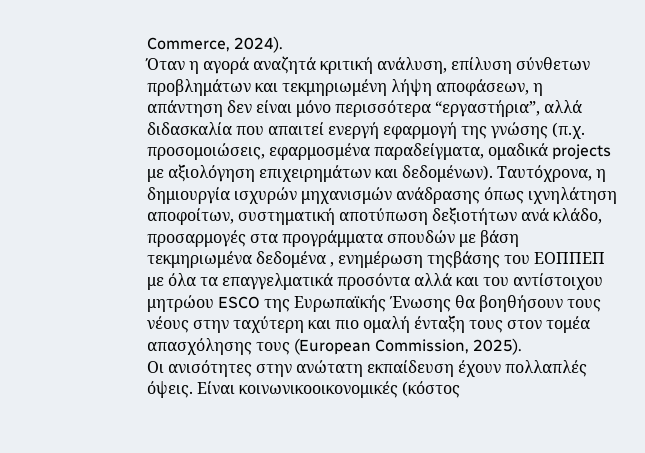Commerce, 2024).
Όταν η αγορά αναζητά κριτική ανάλυση, επίλυση σύνθετων προβλημάτων και τεκμηριωμένη λήψη αποφάσεων, η απάντηση δεν είναι μόνο περισσότερα “εργαστήρια”, αλλά διδασκαλία που απαιτεί ενεργή εφαρμογή της γνώσης (π.χ. προσομοιώσεις, εφαρμοσμένα παραδείγματα, ομαδικά projects με αξιολόγηση επιχειρημάτων και δεδομένων). Ταυτόχρονα, η δημιουργία ισχυρών μηχανισμών ανάδρασης όπως ιχνηλάτηση αποφοίτων, συστηματική αποτύπωση δεξιοτήτων ανά κλάδο, προσαρμογές στα προγράμματα σπουδών με βάση τεκμηριωμένα δεδομένα , ενημέρωση τηςβάσης του ΕΟΠΠΕΠ με όλα τα επαγγελματικά προσόντα αλλά και του αντίστοιχου μητρώου ESCO της Ευρωπαϊκής Ένωσης θα βοηθήσουν τους νέους στην ταχύτερη και πιο ομαλή ένταξη τους στον τομέα απασχόλησης τους (European Commission, 2025).
Οι ανισότητες στην ανώτατη εκπαίδευση έχουν πολλαπλές όψεις. Είναι κοινωνικοοικονομικές (κόστος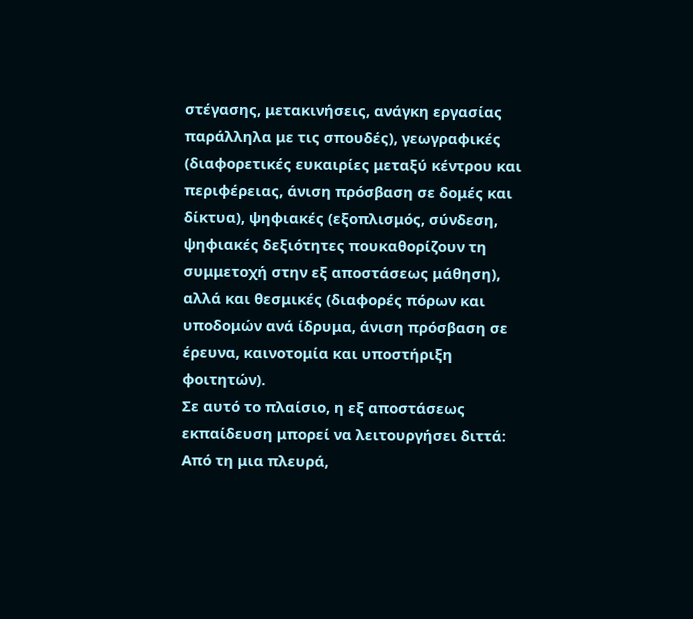στέγασης, μετακινήσεις, ανάγκη εργασίας παράλληλα με τις σπουδές), γεωγραφικές (διαφορετικές ευκαιρίες μεταξύ κέντρου και περιφέρειας, άνιση πρόσβαση σε δομές και δίκτυα), ψηφιακές (εξοπλισμός, σύνδεση, ψηφιακές δεξιότητες πουκαθορίζουν τη συμμετοχή στην εξ αποστάσεως μάθηση), αλλά και θεσμικές (διαφορές πόρων και υποδομών ανά ίδρυμα, άνιση πρόσβαση σε έρευνα, καινοτομία και υποστήριξη φοιτητών).
Σε αυτό το πλαίσιο, η εξ αποστάσεως εκπαίδευση μπορεί να λειτουργήσει διττά: Από τη μια πλευρά,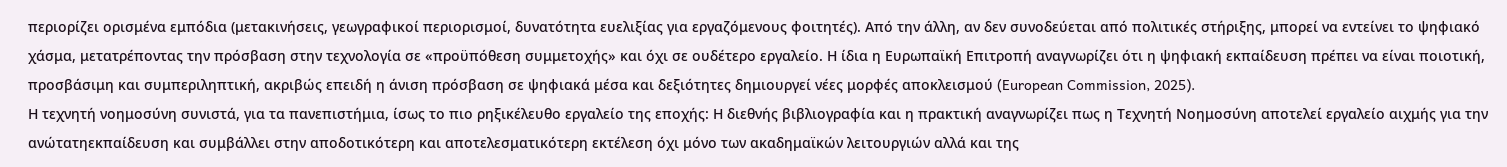περιορίζει ορισμένα εμπόδια (μετακινήσεις, γεωγραφικοί περιορισμοί, δυνατότητα ευελιξίας για εργαζόμενους φοιτητές). Από την άλλη, αν δεν συνοδεύεται από πολιτικές στήριξης, μπορεί να εντείνει το ψηφιακό χάσμα, μετατρέποντας την πρόσβαση στην τεχνολογία σε «προϋπόθεση συμμετοχής» και όχι σε ουδέτερο εργαλείο. Η ίδια η Ευρωπαϊκή Επιτροπή αναγνωρίζει ότι η ψηφιακή εκπαίδευση πρέπει να είναι ποιοτική, προσβάσιμη και συμπεριληπτική, ακριβώς επειδή η άνιση πρόσβαση σε ψηφιακά μέσα και δεξιότητες δημιουργεί νέες μορφές αποκλεισμού (European Commission, 2025).
Η τεχνητή νοημοσύνη συνιστά, για τα πανεπιστήμια, ίσως το πιο ρηξικέλευθο εργαλείο της εποχής: Η διεθνής βιβλιογραφία και η πρακτική αναγνωρίζει πως η Τεχνητή Νοημοσύνη αποτελεί εργαλείο αιχμής για την ανώτατηεκπαίδευση και συμβάλλει στην αποδοτικότερη και αποτελεσματικότερη εκτέλεση όχι μόνο των ακαδημαϊκών λειτουργιών αλλά και της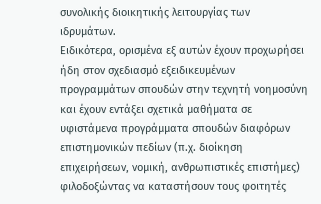συνολικής διοικητικής λειτουργίας των ιδρυμάτων.
Ειδικότερα, ορισμένα εξ αυτών έχουν προχωρήσει ήδη στον σχεδιασμό εξειδικευμένων προγραμμάτων σπουδών στην τεχνητή νοημοσύνη και έχουν εντάξει σχετικά μαθήματα σε υφιστάμενα προγράμματα σπουδών διαφόρων επιστημονικών πεδίων (π.χ. διοίκηση επιχειρήσεων, νομική, ανθρωπιστικές επιστήμες) φιλοδοξώντας να καταστήσουν τους φοιτητές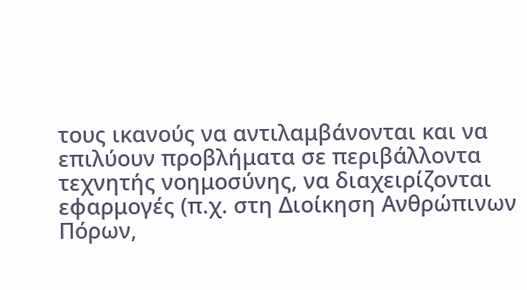τους ικανούς να αντιλαμβάνονται και να επιλύουν προβλήματα σε περιβάλλοντα τεχνητής νοημοσύνης, να διαχειρίζονται εφαρμογές (π.χ. στη Διοίκηση Ανθρώπινων Πόρων,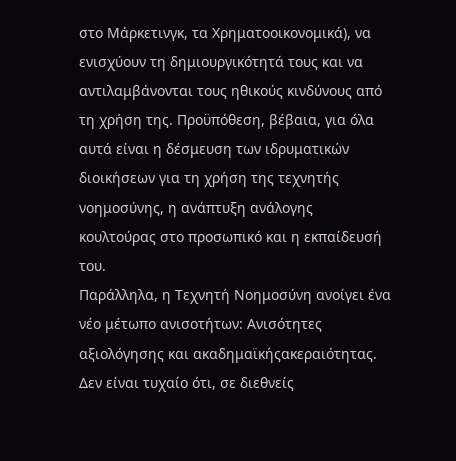στο Μάρκετινγκ, τα Χρηματοοικονομικά), να ενισχύουν τη δημιουργικότητά τους και να αντιλαμβάνονται τους ηθικούς κινδύνους από τη χρήση της. Προϋπόθεση, βέβαια, για όλα αυτά είναι η δέσμευση των ιδρυματικών διοικήσεων για τη χρήση της τεχνητής νοημοσύνης, η ανάπτυξη ανάλογης κουλτούρας στο προσωπικό και η εκπαίδευσή του.
Παράλληλα, η Τεχνητή Νοημοσύνη ανοίγει ένα νέο μέτωπο ανισοτήτων: Ανισότητες αξιολόγησης και ακαδημαϊκήςακεραιότητας. Δεν είναι τυχαίο ότι, σε διεθνείς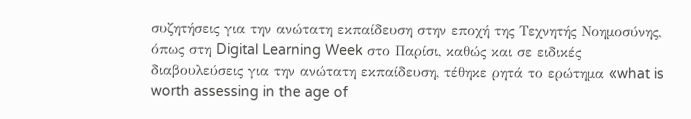συζητήσεις για την ανώτατη εκπαίδευση στην εποχή της Τεχνητής Νοημοσύνης, όπως στη Digital Learning Week στο Παρίσι, καθώς και σε ειδικές διαβουλεύσεις για την ανώτατη εκπαίδευση, τέθηκε ρητά το ερώτημα «what is worth assessing in the age of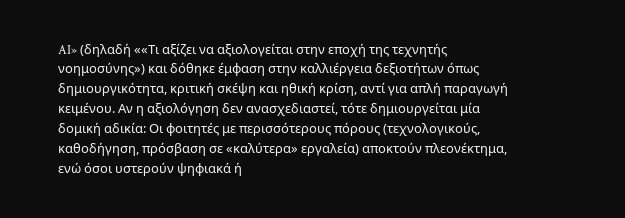AI» (δηλαδή ««Τι αξίζει να αξιολογείται στην εποχή της τεχνητής νοημοσύνης») και δόθηκε έμφαση στην καλλιέργεια δεξιοτήτων όπως δημιουργικότητα, κριτική σκέψη και ηθική κρίση, αντί για απλή παραγωγή κειμένου. Αν η αξιολόγηση δεν ανασχεδιαστεί, τότε δημιουργείται μία δομική αδικία: Οι φοιτητές με περισσότερους πόρους (τεχνολογικούς, καθοδήγηση, πρόσβαση σε «καλύτερα» εργαλεία) αποκτούν πλεονέκτημα, ενώ όσοι υστερούν ψηφιακά ή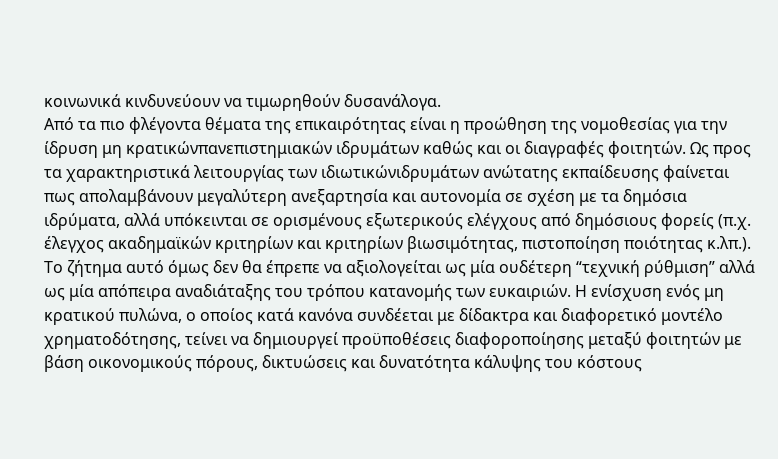κοινωνικά κινδυνεύουν να τιμωρηθούν δυσανάλογα.
Από τα πιο φλέγοντα θέματα της επικαιρότητας είναι η προώθηση της νομοθεσίας για την ίδρυση μη κρατικώνπανεπιστημιακών ιδρυμάτων καθώς και οι διαγραφές φοιτητών. Ως προς τα χαρακτηριστικά λειτουργίας των ιδιωτικώνιδρυμάτων ανώτατης εκπαίδευσης φαίνεται πως απολαμβάνουν μεγαλύτερη ανεξαρτησία και αυτονομία σε σχέση με τα δημόσια ιδρύματα, αλλά υπόκεινται σε ορισμένους εξωτερικούς ελέγχους από δημόσιους φορείς (π.χ. έλεγχος ακαδημαϊκών κριτηρίων και κριτηρίων βιωσιμότητας, πιστοποίηση ποιότητας κ.λπ.).
Το ζήτημα αυτό όμως δεν θα έπρεπε να αξιολογείται ως μία ουδέτερη “τεχνική ρύθμιση” αλλά ως μία απόπειρα αναδιάταξης του τρόπου κατανομής των ευκαιριών. Η ενίσχυση ενός μη κρατικού πυλώνα, ο οποίος κατά κανόνα συνδέεται με δίδακτρα και διαφορετικό μοντέλο χρηματοδότησης, τείνει να δημιουργεί προϋποθέσεις διαφοροποίησης μεταξύ φοιτητών με βάση οικονομικούς πόρους, δικτυώσεις και δυνατότητα κάλυψης του κόστους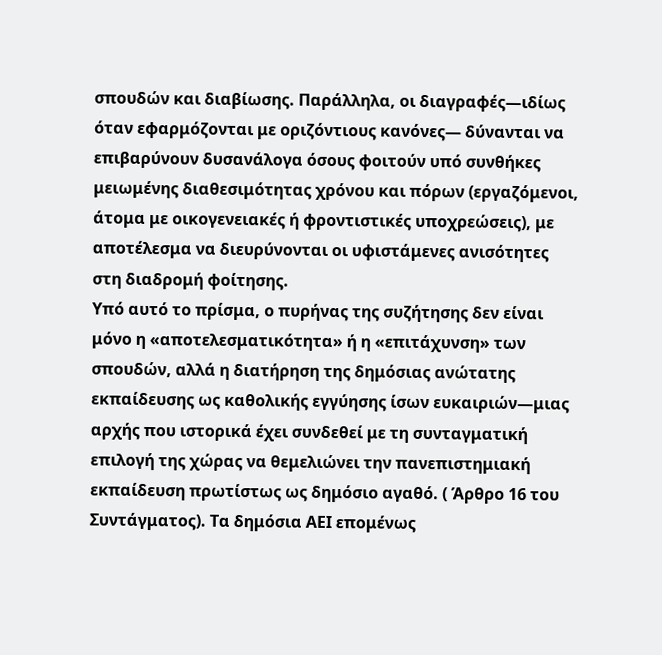σπουδών και διαβίωσης. Παράλληλα, οι διαγραφές—ιδίως όταν εφαρμόζονται με οριζόντιους κανόνες— δύνανται να επιβαρύνουν δυσανάλογα όσους φοιτούν υπό συνθήκες μειωμένης διαθεσιμότητας χρόνου και πόρων (εργαζόμενοι, άτομα με οικογενειακές ή φροντιστικές υποχρεώσεις), με αποτέλεσμα να διευρύνονται οι υφιστάμενες ανισότητες στη διαδρομή φοίτησης.
Υπό αυτό το πρίσμα, ο πυρήνας της συζήτησης δεν είναι μόνο η «αποτελεσματικότητα» ή η «επιτάχυνση» των σπουδών, αλλά η διατήρηση της δημόσιας ανώτατης εκπαίδευσης ως καθολικής εγγύησης ίσων ευκαιριών—μιας αρχής που ιστορικά έχει συνδεθεί με τη συνταγματική επιλογή της χώρας να θεμελιώνει την πανεπιστημιακή εκπαίδευση πρωτίστως ως δημόσιο αγαθό. ( Άρθρο 16 του Συντάγματος). Τα δημόσια ΑΕΙ επομένως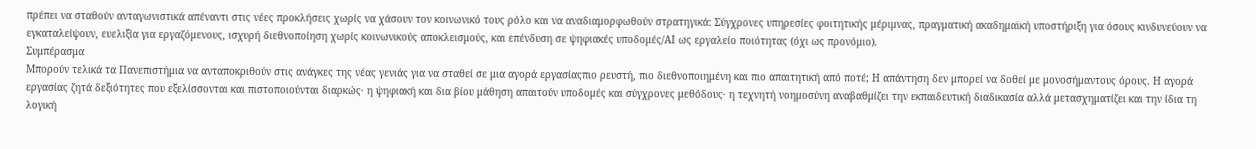πρέπει να σταθούν ανταγωνιστικά απέναντι στις νέες προκλήσεις χωρίς να χάσουν τον κοινωνικό τους ρόλο και να αναδιαμορφωθούν στρατηγικά: Σύγχρονες υπηρεσίες φοιτητικής μέριμνας, πραγματική ακαδημαϊκή υποστήριξη για όσους κινδυνεύουν να εγκαταλείψουν, ευελιξία για εργαζόμενους, ισχυρή διεθνοποίηση χωρίς κοινωνικούς αποκλεισμούς, και επένδυση σε ψηφιακές υποδομές/AI ως εργαλείο ποιότητας (όχι ως προνόμιο).
Συμπέρασμα
Μπορούν τελικά τα Πανεπιστήμια να ανταποκριθούν στις ανάγκες της νέας γενιάς για να σταθεί σε μια αγορά εργασίαςπιο ρευστή, πιο διεθνοποιημένη και πιο απαιτητική από ποτέ; Η απάντηση δεν μπορεί να δοθεί με μονοσήμαντους όρους. Η αγορά εργασίας ζητά δεξιότητες που εξελίσσονται και πιστοποιούνται διαρκώς· η ψηφιακή και δια βίου μάθηση απαιτούν υποδομές και σύγχρονες μεθόδους· η τεχνητή νοημοσύνη αναβαθμίζει την εκπαιδευτική διαδικασία αλλά μετασχηματίζει και την ίδια τη λογική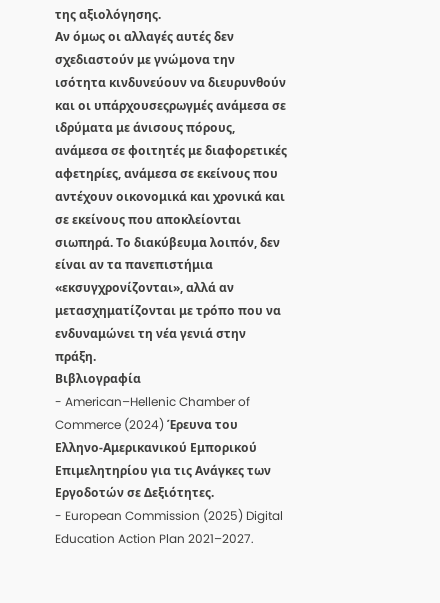της αξιολόγησης.
Αν όμως οι αλλαγές αυτές δεν σχεδιαστούν με γνώμονα την ισότητα κινδυνεύουν να διευρυνθούν και οι υπάρχουσεςρωγμές ανάμεσα σε ιδρύματα με άνισους πόρους, ανάμεσα σε φοιτητές με διαφορετικές αφετηρίες, ανάμεσα σε εκείνους που αντέχουν οικονομικά και χρονικά και σε εκείνους που αποκλείονται σιωπηρά. Το διακύβευμα λοιπόν, δεν είναι αν τα πανεπιστήμια «εκσυγχρονίζονται», αλλά αν μετασχηματίζονται με τρόπο που να ενδυναμώνει τη νέα γενιά στην πράξη.
Βιβλιογραφία
- American–Hellenic Chamber of Commerce (2024) Έρευνα του Ελληνο-Αμερικανικού Εμπορικού Επιμελητηρίου για τις Ανάγκες των Εργοδοτών σε Δεξιότητες.
- European Commission (2025) Digital Education Action Plan 2021–2027.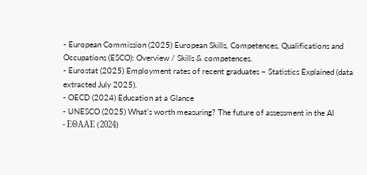- European Commission (2025) European Skills, Competences, Qualifications and Occupations (ESCO): Overview / Skills & competences.
- Eurostat (2025) Employment rates of recent graduates – Statistics Explained (data extracted July 2025).
- OECD (2024) Education at a Glance
- UNESCO (2025) What’s worth measuring? The future of assessment in the AI
- ΕΘΑΑΕ (2024)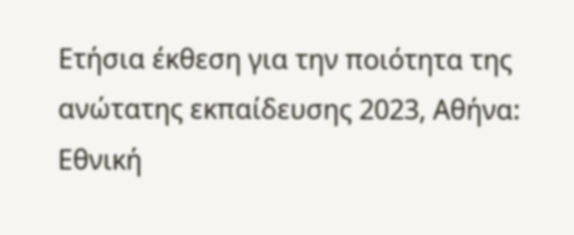Ετήσια έκθεση για την ποιότητα της ανώτατης εκπαίδευσης 2023, Αθήνα: Εθνική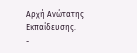Αρχή Ανώτατης Εκπαίδευσης.
-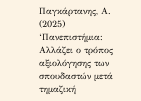Παγκάρτανης, Α. (2025) ‘Πανεπιστήμια: Αλλάζει ο τρόπος αξιολόγησης των σπουδαστών μετά τημαζική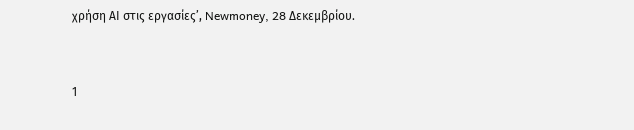χρήση ΑΙ στις εργασίες’, Newmoney, 28 Δεκεμβρίου.


1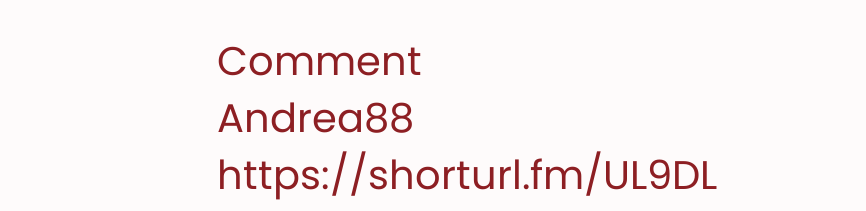Comment
Andrea88
https://shorturl.fm/UL9DL